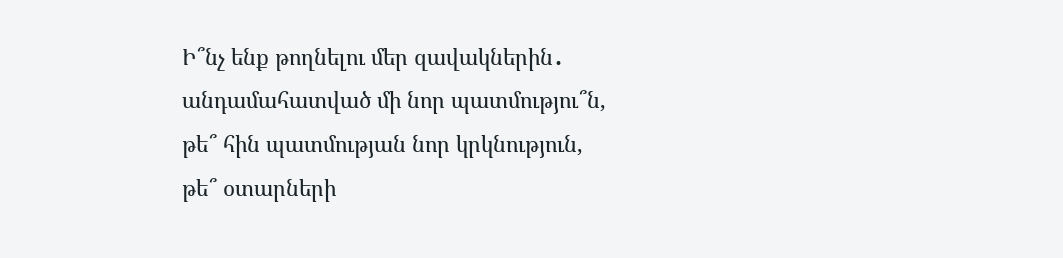Ի՞նչ ենք թողնելու մեր զավակներին․
անդամահատված մի նոր պատմությու՞ն,
թե՞ հին պատմության նոր կրկնություն,
թե՞ օտարների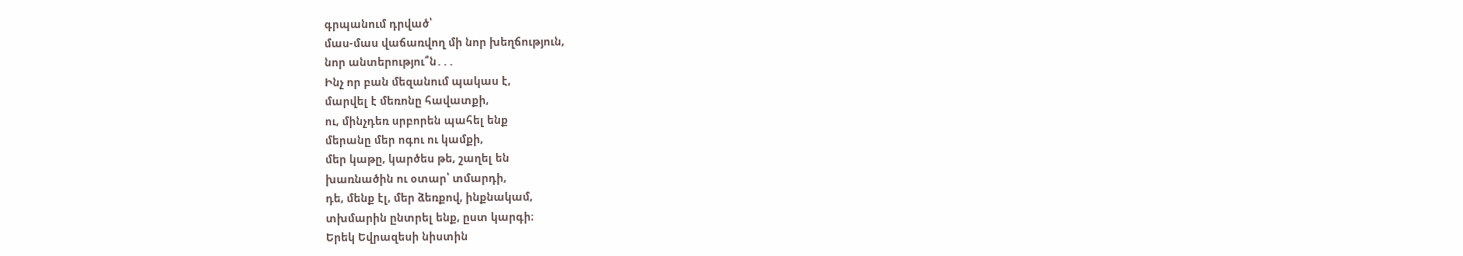գրպանում դրված՝
մաս-մաս վաճառվող մի նոր խեղճություն,
նոր անտերությու՞ն․․․
Ինչ որ բան մեզանում պակաս է,
մարվել է մեռոնը հավատքի,
ու, մինչդեռ սրբորեն պահել ենք
մերանը մեր ոգու ու կամքի,
մեր կաթը, կարծես թե, շաղել են
խառնածին ու օտար՝ տմարդի,
դե, մենք էլ, մեր ձեռքով, ինքնակամ,
տխմարին ընտրել ենք, ըստ կարգի։
Երեկ Եվրազեսի նիստին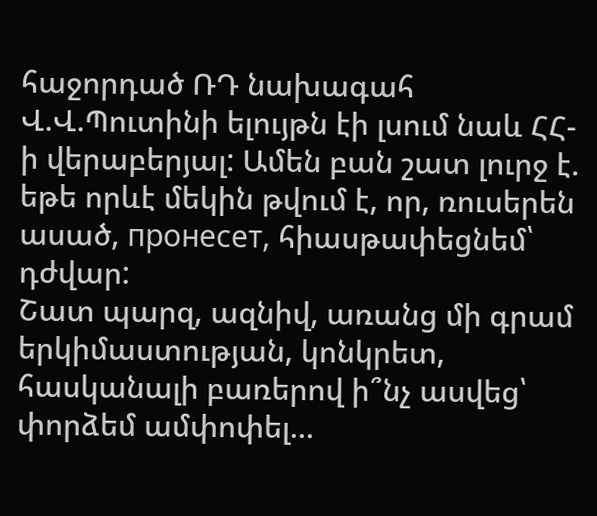հաջորդած ՌԴ նախագահ Վ.Վ.Պուտինի ելույթն էի լսում նաև ՀՀ-ի վերաբերյալ: Ամեն բան շատ լուրջ է. եթե որևէ մեկին թվում է, որ, ռուսերեն ասած, пронесет, հիասթափեցնեմ՝ դժվար:
Շատ պարզ, ազնիվ, առանց մի գրամ երկիմաստության, կոնկրետ, հասկանալի բառերով ի՞նչ ասվեց՝ փորձեմ ամփոփել...